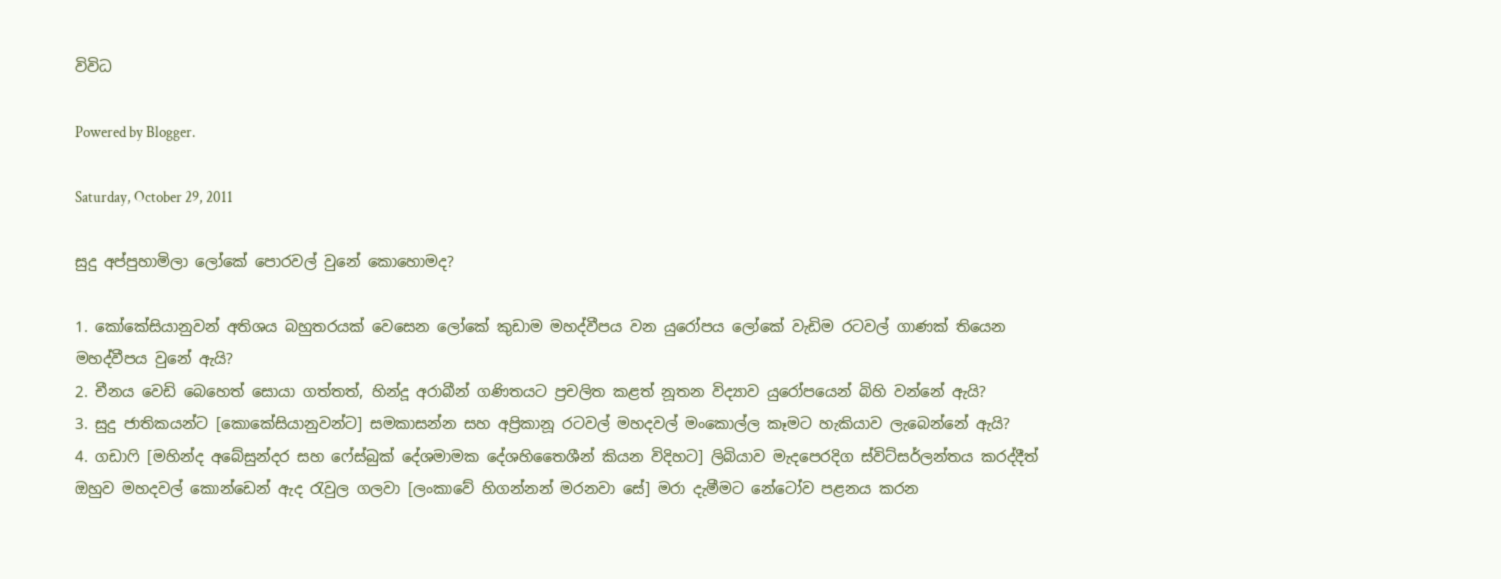විවිධ

Powered by Blogger.

Saturday, October 29, 2011

සුදු අප්පුහාමිලා ලෝකේ පොරවල් වුනේ කොහොමද?

1. කෝකේසියානුවන් අතිශය බහුතරයක් වෙසෙන ලෝකේ කුඩාම මහද්වීපය වන යුරෝපය ලෝකේ වැඩිම රටවල් ගාණක් තියෙන මහද්වීපය වුනේ ඇයි?
2. චීනය වෙඩි බෙහෙත් සොයා ගත්තත්, හින්දූ අරාබීන් ගණිතයට ප්‍රචලිත කළත් නූතන විද්‍යාව යුරෝපයෙන් බිහි වන්නේ ඇයි?
3. සුදු ජාතිකයන්ට [කොකේසියානුවන්ට] සමකාසන්න සහ අප්‍රිකානූ රටවල් මහදවල් මංකොල්ල කෑමට හැකියාව ලැබෙන්නේ ඇයි?
4. ගඩාෆි [මහින්ද අබේසුන්දර සහ ෆේස්බුක් දේශමාමක දේශහිතෛශීන් කියන විදිහට] ලිබියාව මැදපෙරදිග ස්විට්සර්ලන්තය කරද්දීත් ඔහුව මහදවල් කොන්ඩෙන් ඇද රැවුල ගලවා [ලංකාවේ හිගන්නන් මරනවා සේ] මරා දැමීමට නේටෝව පළනය කරන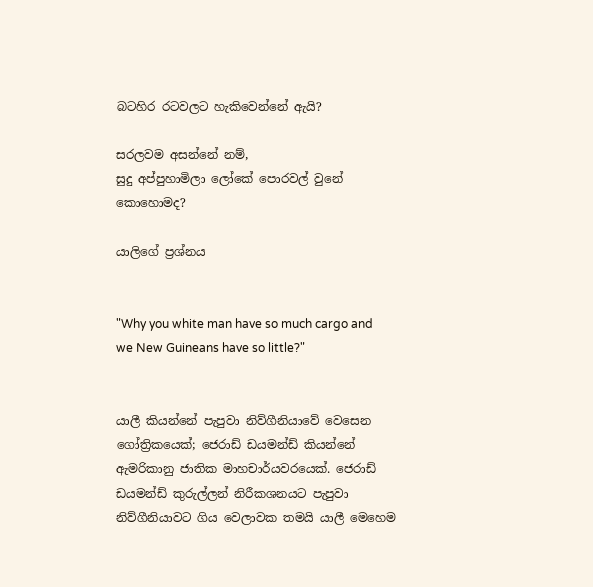බටහිර රටවලට හැකිවෙන්නේ ඇයි?

සරලවම අසන්නේ නම්,
සුදු අප්පුහාමිලා ලෝකේ පොරවල් වුනේ කොහොමද?

යාලිගේ ප්‍රශ්නය


"Why you white man have so much cargo and we New Guineans have so little?"


යාලී කියන්නේ පැපුවා නිව්ගීනියාවේ වෙසෙන ගෝත්‍රිකයෙක්; ජෙරාඩ් ඩයමන්ඩ් කියන්නේ ඇමරිකානු ජාතික මාහචාර්යවරයෙක්. ජෙරාඩ් ඩයමන්ඩ් කුරුල්ලන් නිරීකශනයට පැපුවා නිව්ගීනියාවට ගිය වෙලාවක තමයි යාලී මෙහෙම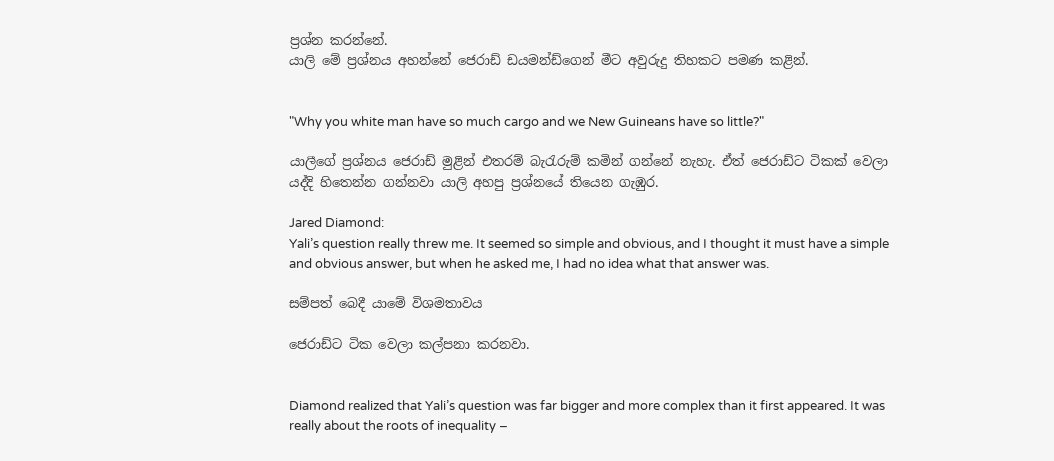ප්‍රශ්න කරන්නේ.
යාලි මේ ප්‍රශ්නය අහන්නේ ජෙරාඩ් ඩයමන්ඩ්ගෙන් මීට අවුරුදු තිහකට පමණ කළින්.


"Why you white man have so much cargo and we New Guineans have so little?"

යාලීගේ ප්‍රශ්නය ජෙරාඩ් මුළින් එතරම් බැරැරුම් කමින් ගන්නේ නැහැ. ඒත් ජෙරාඩ්ට ටිකක් වෙලා යද්දි හිතෙන්න ගන්නවා යාලි අහපු ප්‍රශ්නයේ තියෙන ගැඹුර.

Jared Diamond:
Yali’s question really threw me. It seemed so simple and obvious, and I thought it must have a simple and obvious answer, but when he asked me, I had no idea what that answer was.

සම්පත් බෙදී යාමේ විශමතාවය

ජෙරාඩ්ට ටික වෙලා කල්පනා කරනවා.


Diamond realized that Yali’s question was far bigger and more complex than it first appeared. It was really about the roots of inequality –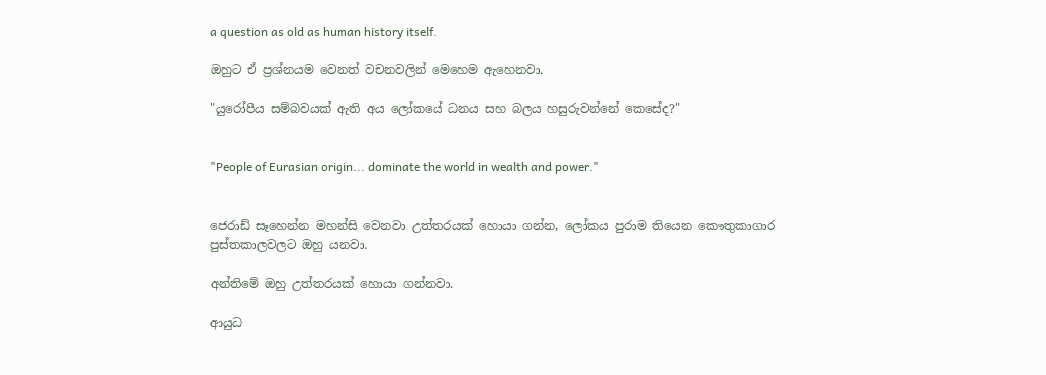a question as old as human history itself.

ඔහුට ඒ ප්‍රශ්නයම වෙනත් වචනවලින් මෙහෙම ඇහෙනවා.

"යුරෝපීය සම්බවයක් ඇති අය ලෝකයේ ධනය සහ බලය හසුරුවන්නේ කෙසේද?"


"People of Eurasian origin... dominate the world in wealth and power."


ජෙරාඩ් සෑහෙන්න මහන්සි වෙනවා උත්තරයක් හොයා ගන්න, ලෝකය පුරාම තියෙන කෞතුකාගාර පුස්තකාලවලට ඔහු යනවා.

අන්තිමේ ඔහු උත්තරයක් හොයා ගන්නවා.

ආයුධ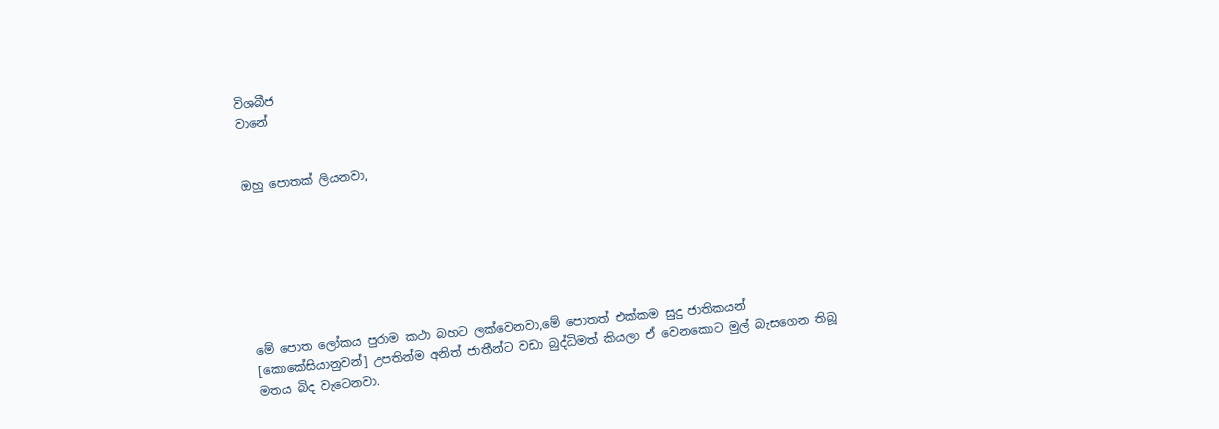විශබීජ
වානේ


ඔහු පොතක් ලියනවා,







මේ පොත ලෝකය පුරාම කථා බහට ලක්වෙනවා,මේ පොතත් එක්කම සුදු ජාතිකයන් [කොකේසියානුවන්] උපතින්ම අනිත් ජාතීන්ට වඩා බුද්ධිමත් කියලා ඒ වෙනකොට මුල් බැසගෙන තිබූ මතය බිද වැටෙනවා.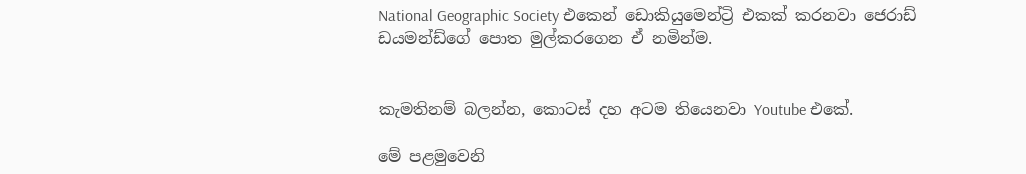National Geographic Society එකෙන් ඩොකියුමෙන්ට්‍රි එකක් කරනවා ජෙරාඩ් ඩයමන්ඩ්ගේ පොත මුල්කරගෙන ඒ නමින්ම.


කැමතිනම් බලන්න, කොටස් දහ අටම තියෙනවා Youtube එකේ.

මේ පළමුවෙනි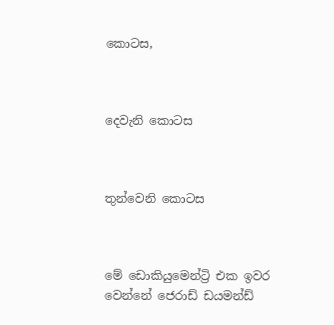කොටස,



දෙවැනි කොටස



තුන්වෙනි කොටස



මේ ඩොකියුමෙන්ට්‍රි එක ඉවර වෙන්නේ ජෙරාඩ් ඩයමන්ඩ්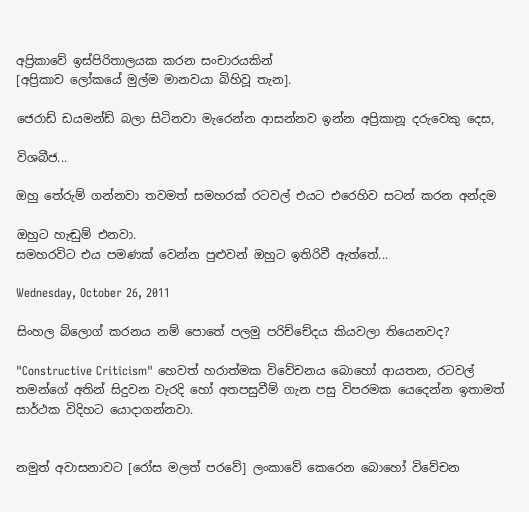අප්‍රිකාවේ ඉස්පිරිතාලයක කරන සංචාරයකින්
[අප්‍රිකාව ලෝකයේ මුල්ම මානවයා බිහිවූ තැන].

ජෙරාඩ් ඩයමන්ඩ් බලා සිටිනවා මැරෙන්න ආසන්නව ඉන්න අප්‍රිකානූ දරුවෙකු දෙස,

විශබීජ...

ඔහු තේරුම් ගන්නවා තවමත් සමහරක් රටවල් එයට එරෙහිව සටන් කරන අන්දම

ඔහුට හැඬුම් එනවා.
සමහරවිට එය පමණක් වෙන්න පුළුවන් ඔහුට ඉතිරිවී ඇත්තේ...

Wednesday, October 26, 2011

සිංහල බ්ලොග් කරනය නම් පොතේ පලමු පරිච්චේදය කියවලා තියෙනවද?

"Constructive Criticism" හෙවත් හරාත්මක විවේචනය බොහෝ ආයතන, රටවල් තමන්ගේ අතින් සිදුවන වැරදි හෝ අතපසුවීම් ගැන පසු විපරමක යෙදෙන්න ඉතාමත් සාර්ථක විදිහට යොදාගන්නවා.


නමුත් අවාසනාවට [රෝස මලත් පරවේ] ලංකාවේ කෙරෙන බොහෝ විවේචන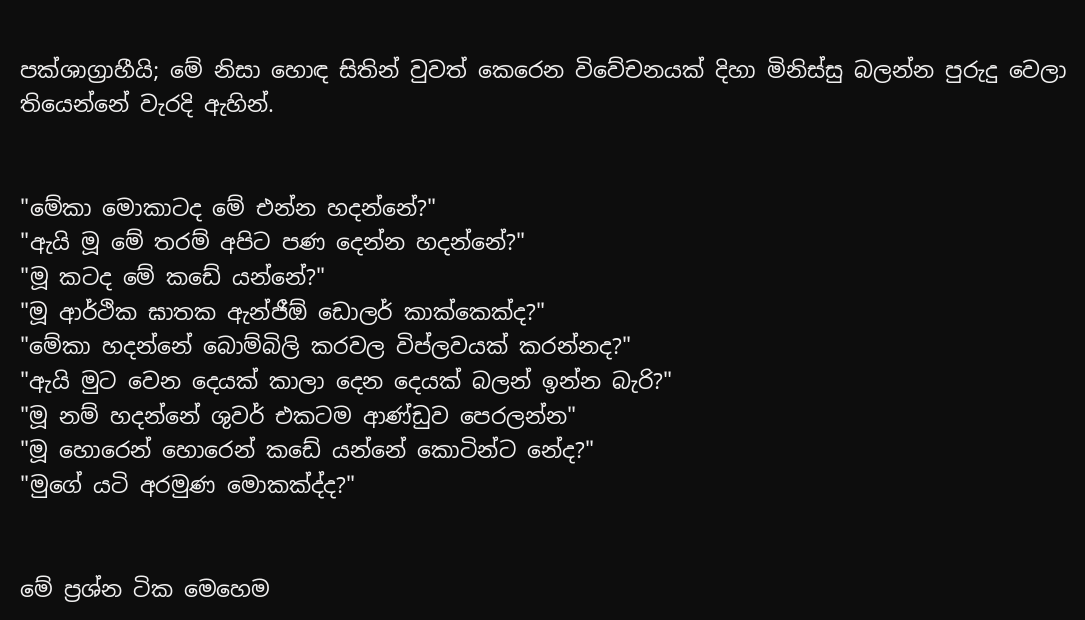පක්ශාග්‍රාහීයි; මේ නිසා හොඳ සිතින් වුවත් කෙරෙන විවේචනයක් දිහා මිනිස්සු බලන්න පුරුදු වෙලා තියෙන්නේ වැරදි ඇහින්.


"මේකා මොකාටද මේ එන්න හදන්නේ?"
"ඇයි මූ මේ තරම් අපිට පණ දෙන්න හදන්නේ?"
"මූ කටද මේ කඩේ යන්නේ?"
"මූ ආර්ථික ඝාතක ඇන්ජීඕ ඩොලර් කාක්කෙක්ද?"
"මේකා හදන්නේ බොම්බිලි කරවල විප්ලවයක් කරන්නද?"
"ඇයි මුට වෙන දෙයක් කාලා දෙන දෙයක් බලන් ඉන්න බැරි?"
"මූ නම් හදන්නේ ශුවර් එකටම ආණ්ඩුව පෙරලන්න"
"මූ හොරෙන් හොරෙන් කඩේ යන්නේ කොටින්ට නේද?"
"මුගේ යටි අරමුණ මොකක්ද්ද?"


මේ ප්‍රශ්න ටික මෙහෙම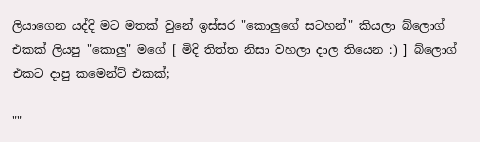ලියාගෙන යද්දි මට මතක් වුනේ ඉස්සර "කොලුගේ සටහන්" කියලා බ්ලොග් එකක් ලියපු "කොලු" මගේ [ මිදි තිත්ත නිසා වහලා දාල තියෙන :) ] බ්ලොග් එකට දාපු කමෙන්ට් එකක්;

""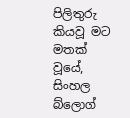පිලිතුරු කියවූ මට මතක් වූයේ, සිංහල බ්ලොග්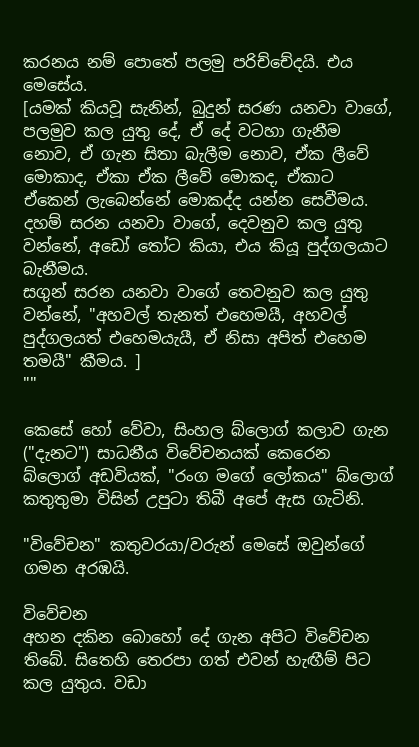කරනය නම් පොතේ පලමු පරිච්චේදයි. එය මෙසේය.
[යමක් කියවූ සැනින්, බුදුන් සරණ යනවා වාගේ, පලමුව කල යුතු දේ, ඒ දේ වටහා ගැනීම නොව, ඒ ගැන සිතා බැලීම නොව, ඒක ලීවේ මොකාද, ඒකා ඒක ලීවේ මොකද, ඒකාට ඒකෙන් ලැබෙන්නේ මොකද්ද යන්න සෙවීමය.
දහම් සරන යනවා වාගේ, දෙවනුව කල යුතු වන්නේ, අඩෝ තෝට කියා, එය කියූ පුද්ගලයාට බැනීමය.
සගුන් සරන යනවා වාගේ තෙවනුව කල යුතු වන්නේ, "අහවල් තැනත් එහෙමයී, අහවල් පුද්ගලයත් එහෙමයැයී, ඒ නිසා අපිත් එහෙම තමයී" කීමය. ]
""

කෙසේ හෝ වේවා, සිංහල බ්ලොග් කලාව ගැන ("දැනට") සාධනීය විවේචනයක් කෙරෙන බ්ලොග් අඩවියක්, "රංග මගේ ලෝකය" බ්ලොග් කතුතුමා විසින් උපුටා තිබී අපේ ඇස ගැටිනි.

"විවේචන" කතුවරයා/වරුන් මෙසේ ඔවුන්ගේ ගමන අරඹයි.

විවේචන
අහන දකින බොහෝ දේ ගැන අපිට විවේචන තිබේ. සිතෙහි තෙරපා ගත් එවන් හැඟීම් පිට කල යුතුය. වඩා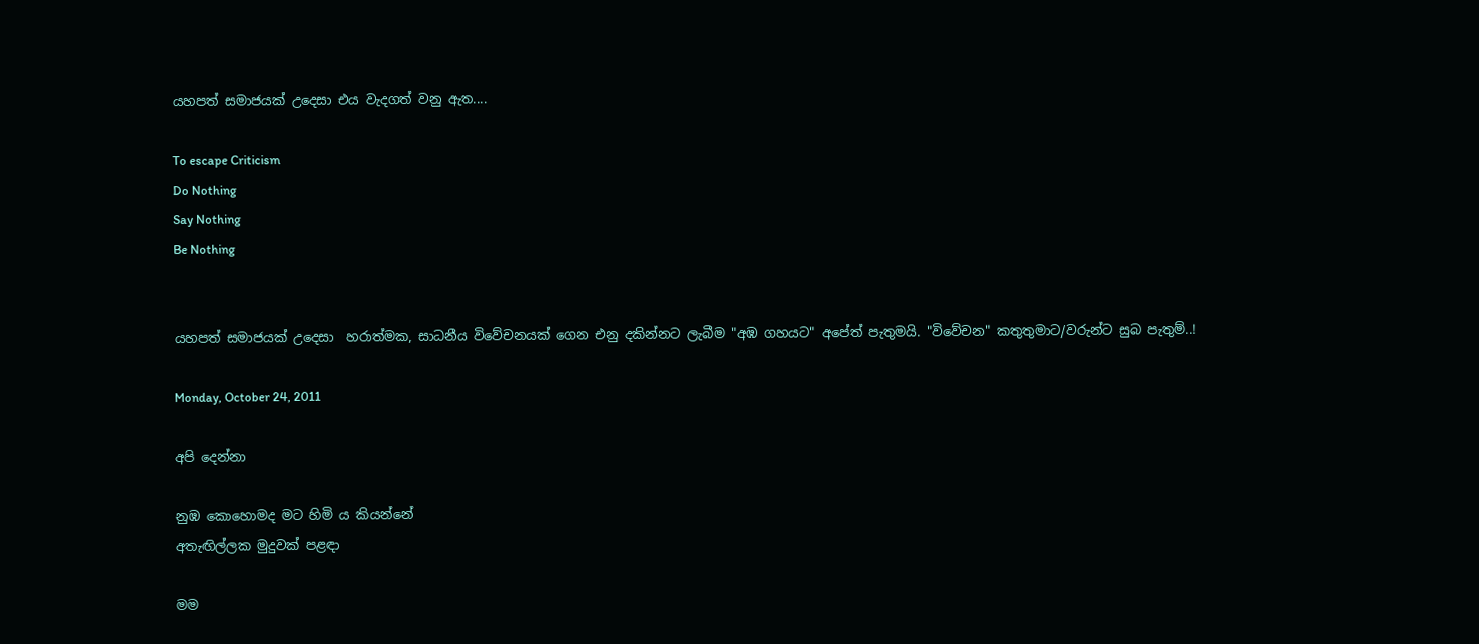යහපත් සමාජයක් උදෙසා එය වැදගත් වනු ඇත....

To escape Criticism
Do Nothing
Say Nothing
Be Nothing


යහපත් සමාජයක් උදෙසා  හරාත්මක, සාධනීය විවේචනයක් ගෙන එනු දකින්නට ලැබීම "අඹ ගහයට" අපේත් පැතුමයි. "විවේචන" කතුතුමාට/වරුන්ට සුබ පැතුම්..!

Monday, October 24, 2011

අපි දෙන්නා

නුඹ කොහොමද මට හිමි ය කියන්නේ
අතැඟිල්ලක මුදුවක් පළඳා

මම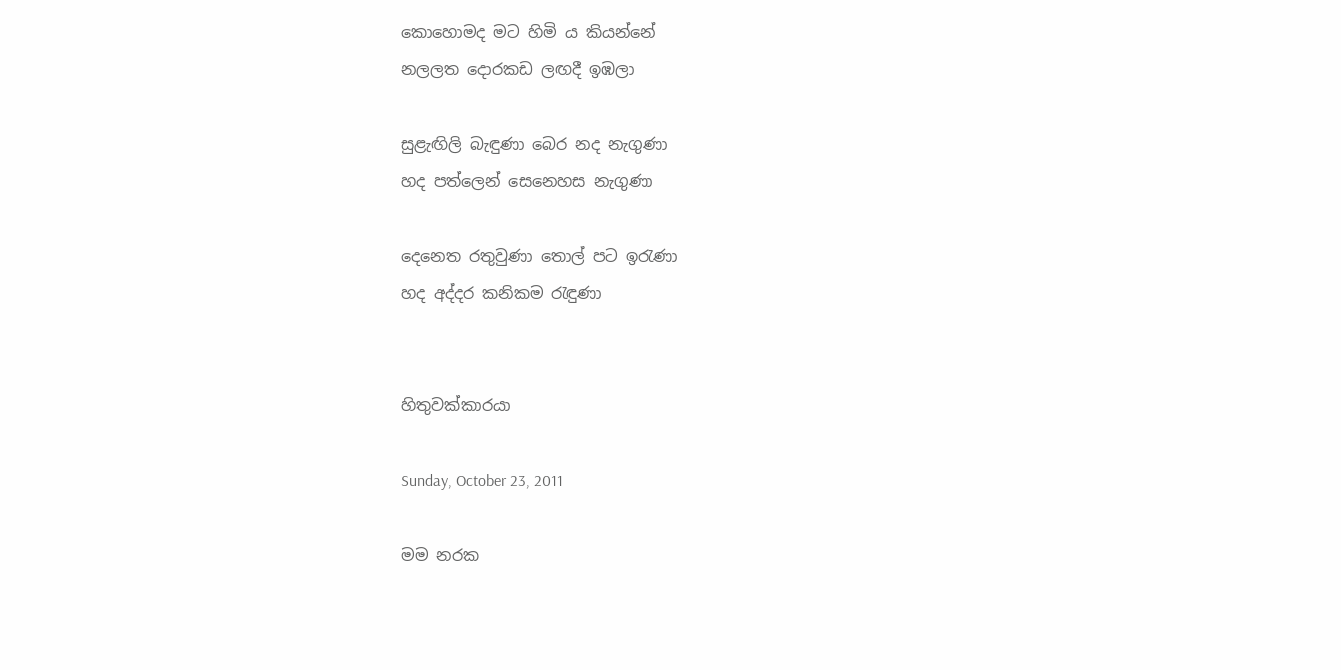කොහොමද මට හිමි ය කියන්නේ
නලලත දොරකඩ ලඟදී ඉඹලා

සුළැඟිලි බැඳුණා බෙර නද නැගුණා
හද පත්ලෙන් සෙනෙහස නැගුණා

දෙනෙත රතුවුණා තොල් පට ඉරැණා
හද අද්දර කනිකම රැඳුණා


හිතුවක්කාරයා

Sunday, October 23, 2011

මම නරක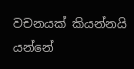වචනයක් කියන්නයි යන්නේ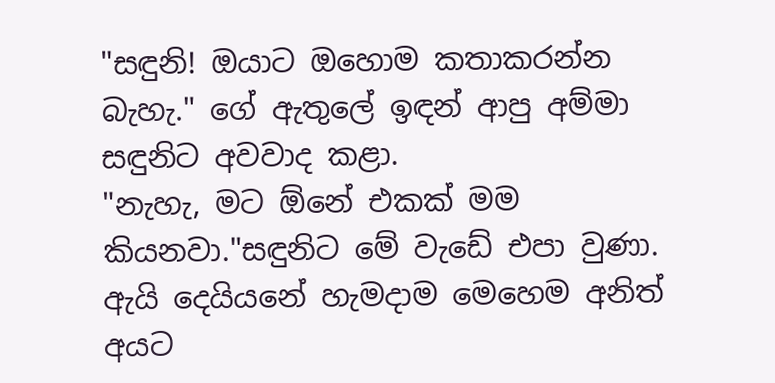"සඳුනි! ඔයාට ඔහොම කතාකරන්න බැහැ." ගේ ඇතුලේ ඉඳන් ආපු අම්මා සඳුනිට අවවාද කළා.
"නැහැ, මට ඕනේ එකක් මම කියනවා."සඳුනිට මේ වැඩේ එපා වුණා. ඇයි දෙයියනේ හැමදාම මෙහෙම අනිත් අයට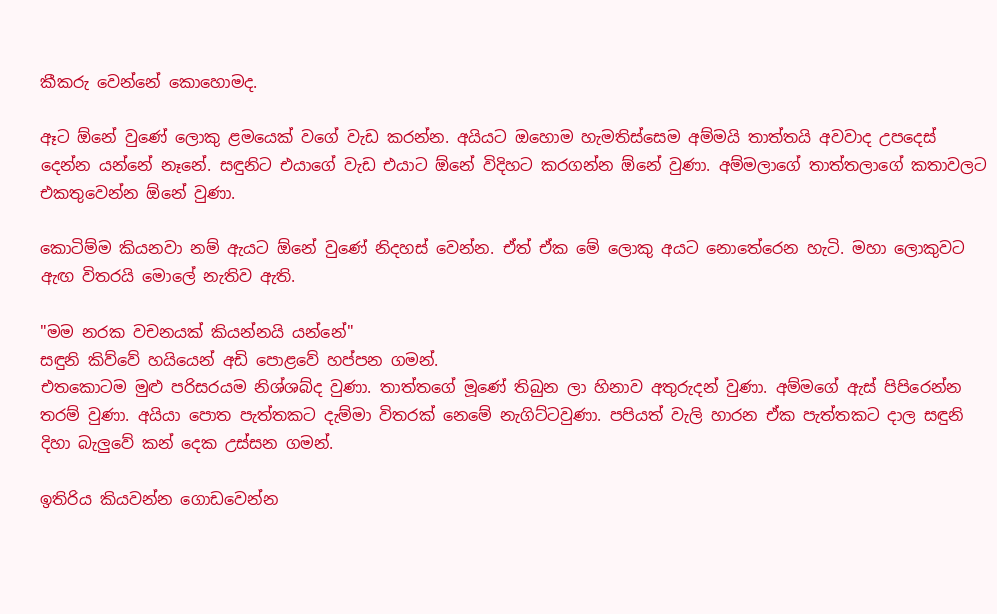කීකරු වෙන්නේ කොහොමද.

ඈට ඕනේ වුණේ ලොකු ළමයෙක් වගේ වැඩ කරන්න. අයියට ඔහොම හැමතිස්සෙම අම්මයි තාත්තයි අවවාද උපදෙස් දෙන්න යන්නේ නෑනේ. සඳුනිට එයාගේ වැඩ එයාට ඕනේ විදිහට කරගන්න ඕනේ වුණා. අම්මලාගේ තාත්තලාගේ කතාවලට එකතුවෙන්න ඕනේ වුණා.

කොටිම්ම කියනවා නම් ඇයට ඕනේ වුණේ නිදහස් වෙන්න. ඒත් ඒක මේ ලොකු අයට නොතේරෙන හැටි. මහා ලොකුවට ඇඟ විතරයි මොලේ නැතිව ඇති.

"මම නරක වචනයක් කියන්නයි යන්නේ"
සඳුනි කිව්වේ හයියෙන් අඩි පොළවේ හප්පන ගමන්.
එතකොටම මුළු පරිසරයම නිශ්ශබ්ද වුණා. තාත්තගේ මූණේ තිබුන ලා හිනාව අතුරුදන් වුණා. අම්මගේ ඇස් පිපිරෙන්න තරම් වුණා. අයියා පොත පැත්තකට දැම්මා විතරක් නෙමේ නැගිට්ටවුණා. පපියත් වැලි හාරන ඒක පැත්තකට දාල සඳුනි දිහා බැලුවේ කන් දෙක උස්සන ගමන්.

ඉතිරිය කියවන්න ගොඩවෙන්න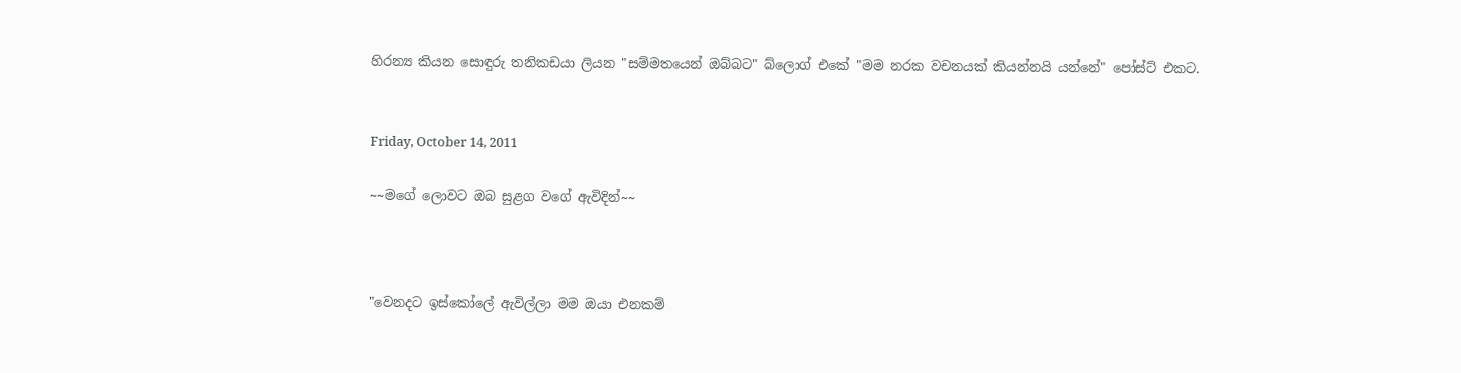හිරන්‍ය කියන සොඳුරු තනිකඩයා ලියන "සම්මතයෙන් ඔබ්බට" බ්ලොග් එකේ "මම නරක වචනයක් කියන්නයි යන්නේ" පෝස්ට් එකට.


Friday, October 14, 2011

~~මගේ ලොවට ඔබ සුළග වගේ ඇවිදින්~~



"වෙනදට ඉස්කෝලේ ඇවිල්ලා මම ඔයා එනකම්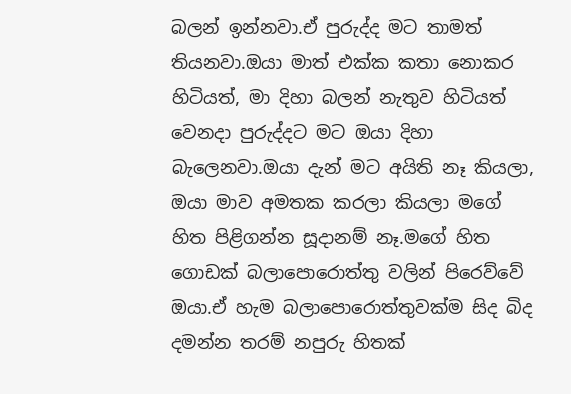බලන් ඉන්නවා.ඒ පුරුද්ද මට තාමත් තියනවා.ඔයා මාත් එක්ක කතා නොකර හිටියත්, මා දිහා බලන් නැතුව හිටියත් වෙනදා පුරුද්දට මට ඔයා දිහා බැලෙනවා.ඔයා දැන් මට අයිති නෑ කියලා, ඔයා මාව අමතක කරලා කියලා මගේ හිත පිළිගන්න සූදානම් නෑ.මගේ හිත ගොඩක් බලාපොරොත්තු වලින් පිරෙව්වේ ඔයා.ඒ හැම බලාපොරොත්තුවක්ම සිද බිද දමන්න තරම් නපුරු හිතක්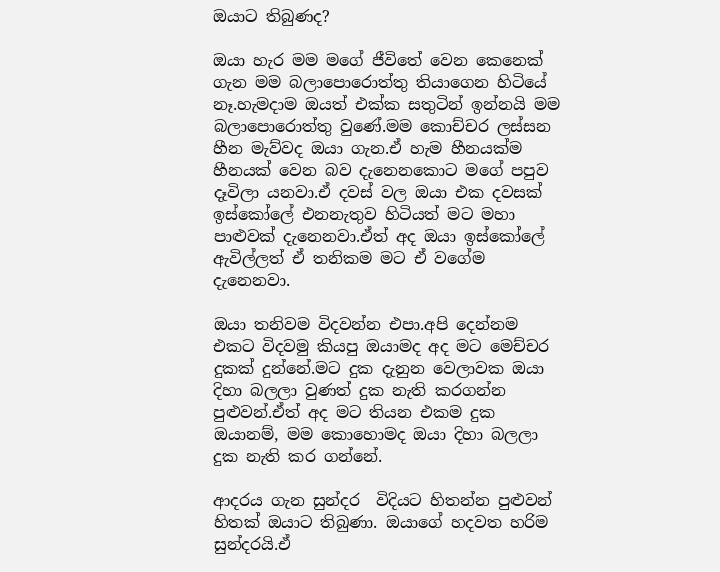ඔයාට තිබුණද?

ඔයා හැර මම මගේ ජීවිතේ වෙන කෙනෙක් ගැන මම බලාපොරොත්තු තියාගෙන හිටියේ නෑ.හැමදාම ඔයත් එක්ක සතුටින් ඉන්නයි මම බලාපොරොත්තු වුණේ.මම කොච්චර ලස්සන හීන මැව්වද ඔයා ගැන.ඒ හැම හීනයක්ම හීනයක් වෙන බව දැනෙනකොට මගේ පපුව දෑවිලා යනවා.ඒ දවස් වල ඔයා එක දවසක් ඉස්කෝලේ එනනැතුව හිටියත් මට මහා පාළුවක් දැනෙනවා.ඒත් අද ඔයා ඉස්කෝලේ ඇවිල්ලත් ඒ තනිකම මට ඒ වගේම දැනෙනවා.

ඔයා තනිවම විදවන්න එපා.අපි දෙන්නම එකට විදවමු කියපු ඔයාමද අද මට මෙච්චර දුකක් දුන්නේ.මට දුක දැනුන වෙලාවක ඔයා දිහා බලලා වුණත් දුක නැති කරගන්න පුළුවන්.ඒත් අද මට තියන එකම දුක ඔයානම්, මම කොහොමද ඔයා දිහා බලලා දුක නැති කර ගන්නේ.

ආදරය ගැන සුන්දර  විදියට හිතන්න පුළුවන් හිතක් ඔයාට තිබුණා. ඔයාගේ හදවත හරිම සුන්දරයි.ඒ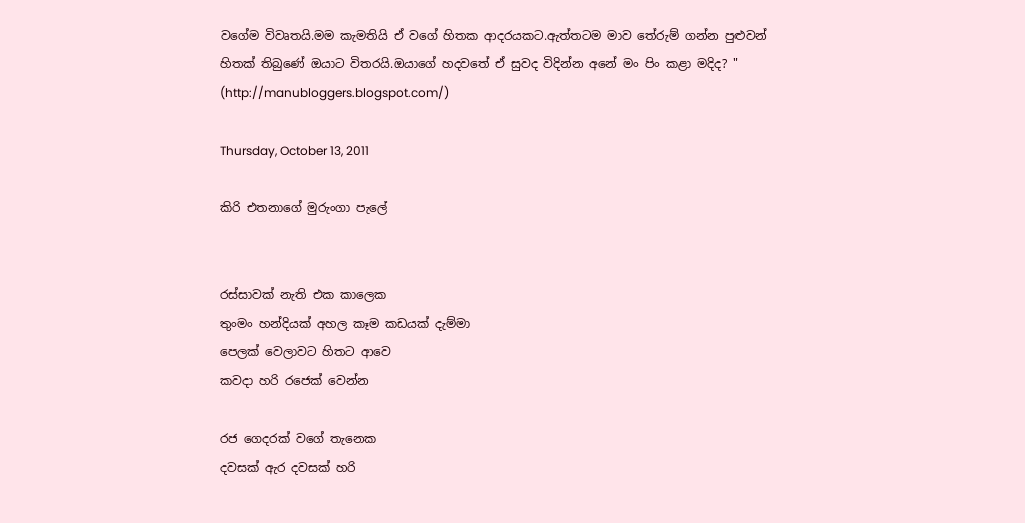වගේම විවෘතයි.මම කැමතියි ඒ වගේ හිතක ආදරයකට.ඇත්තටම මාව තේරුම් ගන්න පුළුවන් හිතක් තිබුණේ ඔයාට විතරයි.ඔයාගේ හදවතේ ඒ සුවද විදින්න අනේ මං පිං කළා මදිද? "
(http://manubloggers.blogspot.com/)

Thursday, October 13, 2011

කිරි එතනාගේ මුරුංගා පැලේ


රස්සාවක් නැති එක කාලෙක
තුංමං හන්දියක් අහල කෑම කඩයක් දැම්මා
පෙලක් වෙලාවට හිතට ආවෙ
කවදා හරි රජෙක් වෙන්න

රජ ගෙදරක් වගේ තැනෙක
දවසක් ඇර දවසක් හරි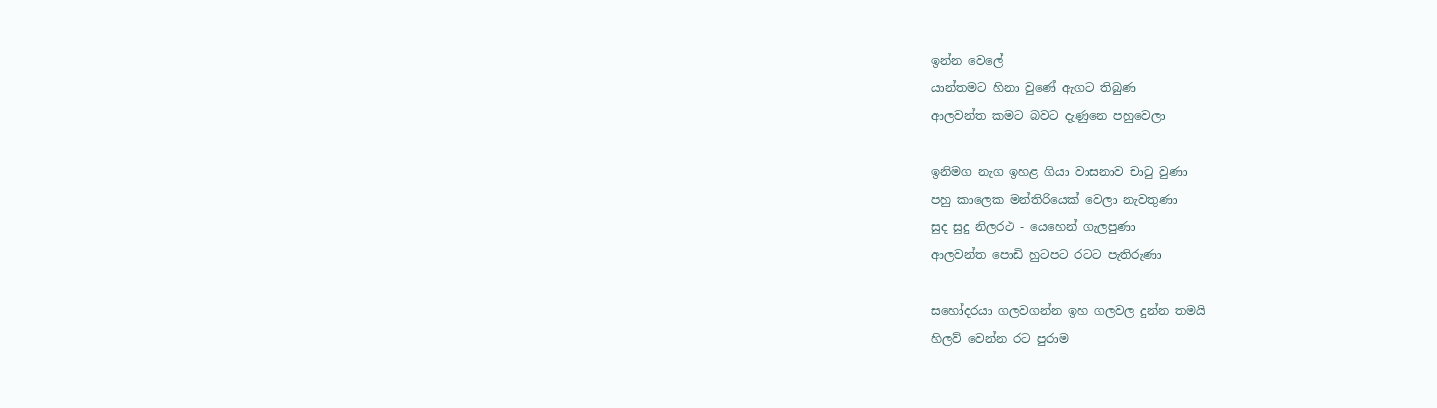ඉන්න වෙලේ
යාන්තමට හිනා වුණේ ඇගට තිබුණ
ආලවන්ත කමට බවට දැණුනෙ පහුවෙලා

ඉනිමග නැග ඉහළ ගියා වාසනාව චාටු වුණා
පහු කාලෙක මන්තිරියෙක් වෙලා නැවතුණා
සුද සුදු නිලරථ - යෙහෙන් ගැලපුණා
ආලවන්ත පොඩි හුටපට රටට පැතිරුණා

සහෝදරයා ගලවගන්න ඉහ ගලවල දුන්න තමයි
හිලව් වෙන්න රට පුරාම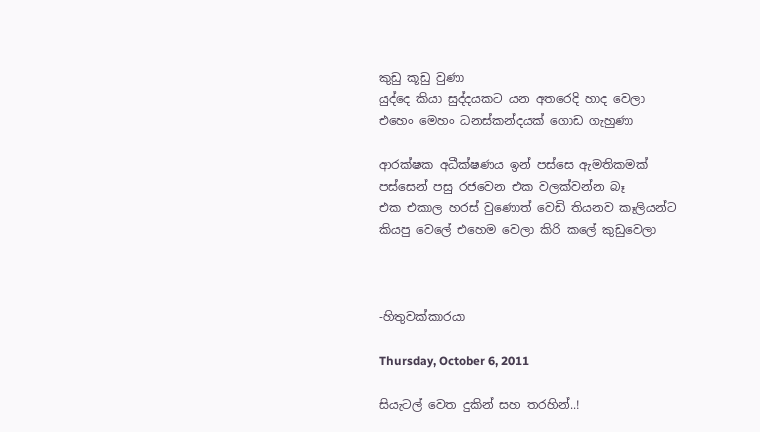කුඩු කූඩු වුණා
යුද්දෙ කියා සුද්දයකට යන අතරෙදි හාද වෙලා
එහෙං මෙහං ධනස්කන්දයක් ගොඩ ගැහුණා

ආරක්ෂක අධීක්ෂණය ඉන් පස්සෙ ඇමතිකමක්
පස්සෙන් පසු රජවෙන එක වලක්වන්න බෑ
එක එකාල හරස් වුණොත් වෙඩි තියනව කෑලියන්ට
කියපු වෙලේ එහෙම වෙලා කිරි කලේ කුඩුවෙලා



-හිතුවක්කාරයා

Thursday, October 6, 2011

සියැටල් වෙත දුකින් සහ තරහින්..!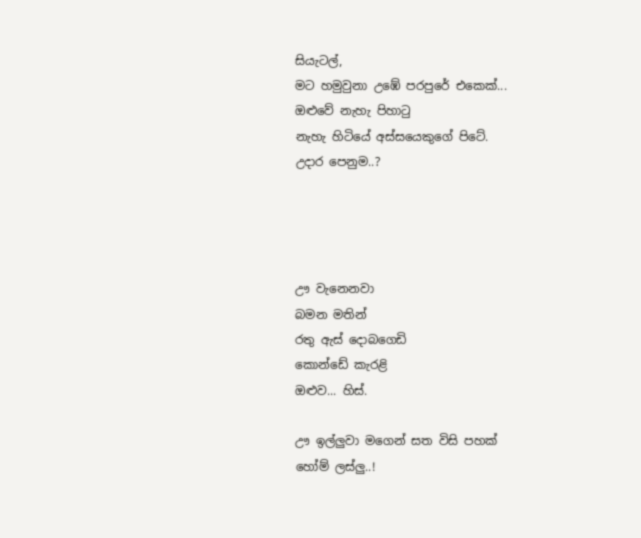සියැටල්,
මට හමුවුනා උඹේ පරපුරේ එකෙක්...
ඔළුවේ නැහැ පිහාටු
නැහැ හිටියේ අස්සයෙකුගේ පිටේ.
උදාර පෙනුම..?




ඌ වැනෙනවා
බමන මතින්
රතු ඇස් දොබගෙඩි
කොන්ඩේ කැරළි
ඔළුව... හිස්.

ඌ ඉල්ලුවා මගෙන් සත විසි පහක්
හෝම් ලස්ලු..!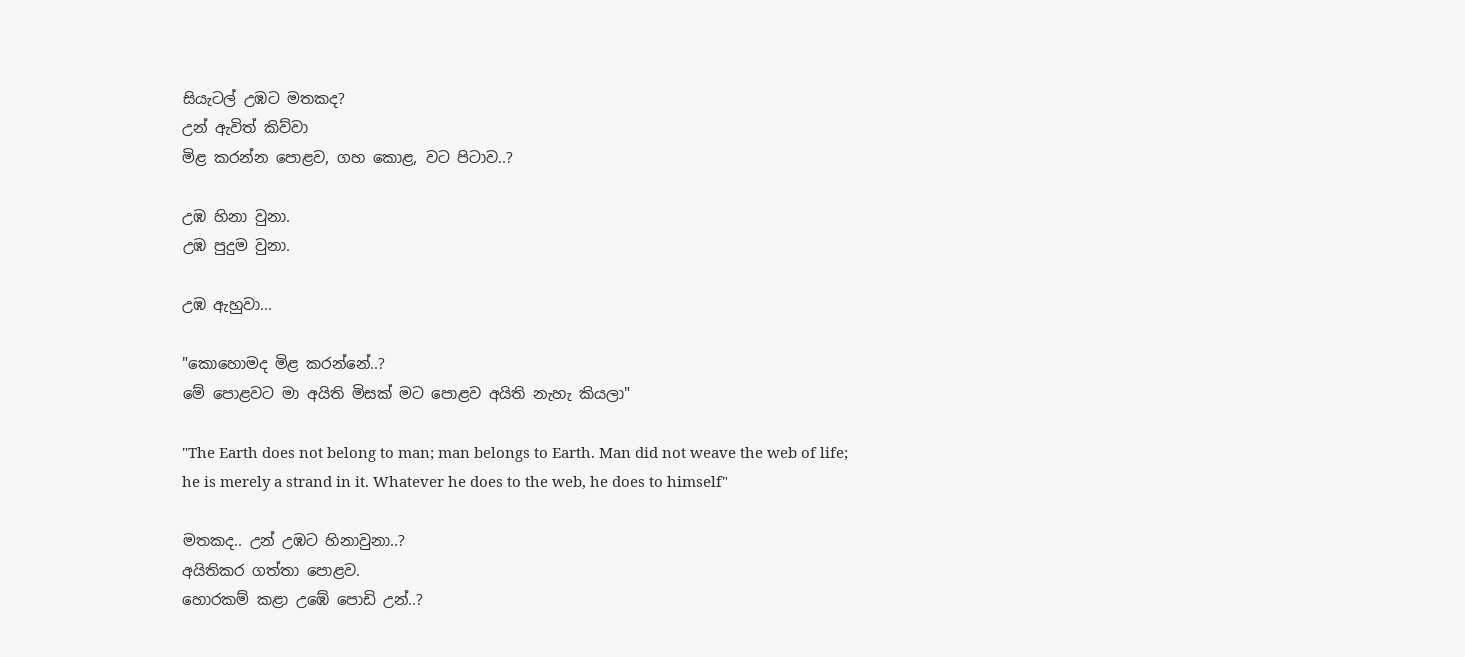සියැටල් උඹට මතකද?
උන් ඇවිත් කිව්වා
මිළ කරන්න පොළව, ගහ කොළ, වට පිටාව..?

උඹ හිනා වුනා.
උඹ පුදුම වුනා.

උඹ ඇහුවා...

"කොහොමද මිළ කරන්නේ..?
මේ පොළවට මා අයිති මිසක් මට පොළව අයිති නැහැ කියලා"

"The Earth does not belong to man; man belongs to Earth. Man did not weave the web of life;
he is merely a strand in it. Whatever he does to the web, he does to himself"

මතකද.. උන් උඹට හිනාවුනා..?
අයිතිකර ගත්තා පොළව.
හොරකම් කළා උඹේ පොඩි උන්..?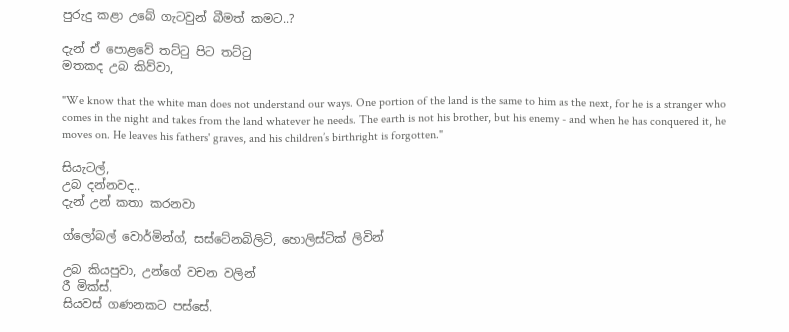පුරුදු කළා උබේ ගැටවුන් බීමත් කමට..?

දැන් ඒ පොළවේ තට්ටු පිට තට්ටු
මතකද උබ කිව්වා,

"We know that the white man does not understand our ways. One portion of the land is the same to him as the next, for he is a stranger who comes in the night and takes from the land whatever he needs. The earth is not his brother, but his enemy - and when he has conquered it, he moves on. He leaves his fathers' graves, and his children’s birthright is forgotten."

සියැටල්,
උබ දන්නවද..
දැන් උන් කතා කරනවා

ග්ලෝබල් වොර්මින්ග්, සස්ටේනබිලිටි, හොලිස්ටික් ලිවින්

උබ කියපුවා, උන්ගේ වචන වලින්
රී මික්ස්.
සියවස් ගණනකට පස්සේ.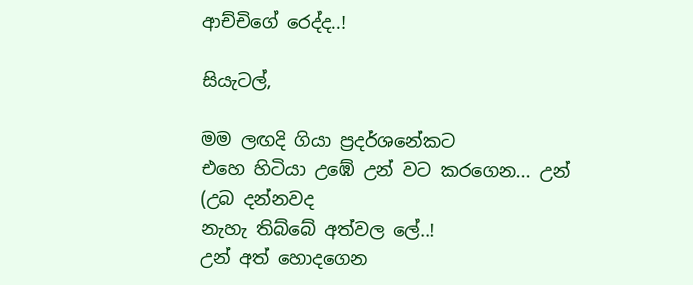ආච්චිගේ රෙද්ද..!

සියැටල්,

මම ලඟදි ගියා ප්‍රදර්ශනේකට
එහෙ හිටියා උඹේ උන් වට කරගෙන... උන්
(උබ දන්නවද
නැහැ තිබ්බේ අත්වල ලේ..!
උන් අත් හොදගෙන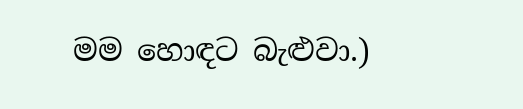මම හොඳට බැළුවා.)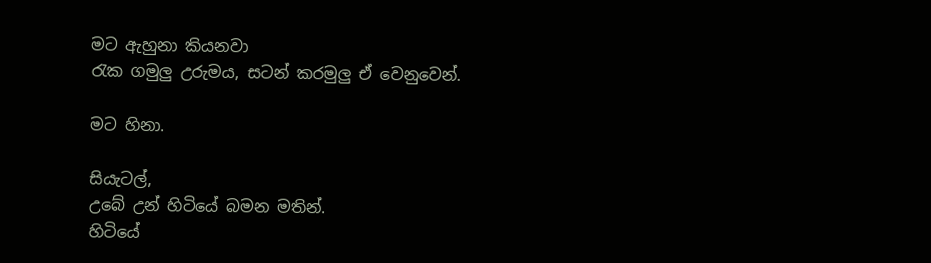මට ඇහුනා කියනවා
රැක ගමුලු උරුමය, සටන් කරමුලු ඒ වෙනුවෙන්.

මට හිනා.

සියැටල්,
උබේ උන් හිටියේ බමන මතින්.
හිටියේ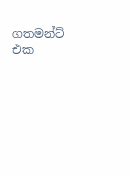ගතමන්ට් එක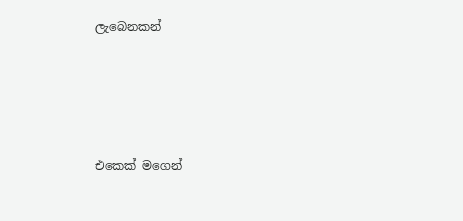ලැබෙනකන්




එකෙක් මගෙන්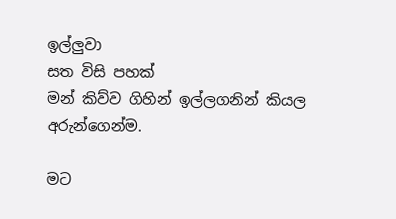ඉල්ලුවා
සත විසි පහක්
මන් කිව්ව ගිහින් ඉල්ලගනින් කියල
අරුන්ගෙන්ම.

මට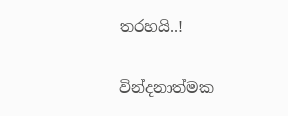තරහයි..!

වින්දනාත්මක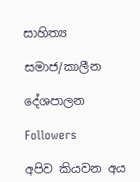සාහිත්‍ය

සමාජ/කාලීන

දේශපාලන

Followers

අපිව කියවන අය